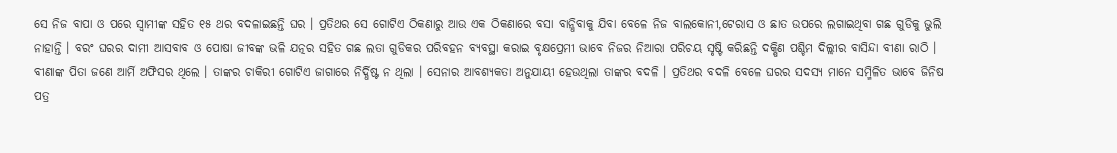ସେ ନିଜ ବାପା ଓ ପରେ ସ୍ୱାମୀଙ୍କ ସହିତ ୧୫ ଥର ବଦଳାଇଛନ୍ତି ଘର । ପ୍ରତିଥର ସେ ଗୋଟିଏ ଠିକଣାରୁ ଆଉ ଏକ ଠିକଣାରେ ବସା ବାନ୍ଧିବାକୁ ଯିବା ବେଳେ ନିଜ ବାଲକୋନୀ,ଟେରାସ ଓ ଛାତ ଉପରେ ଲଗାଇଥିବା ଗଛ ଗୁଡିକୁ ଭୁଲି ନାହାନ୍ତି । ବରଂ ଘରର ଦାମୀ ଆସବାବ ଓ ପୋଷା ଜୀବଙ୍କ ଭଳି ଯତ୍ନର ସହିତ ଗଛ ଲତା ଗୁଡିକର ପରିବହନ ବ୍ୟବସ୍ଥା କରାଇ ବୃକ୍ଷପ୍ରେମୀ ଭାବେ ନିଜର ନିଆରା ପରିଚୟ ସୃଷ୍ଟି କରିଛନ୍ତି ଦକ୍ଷିଣ ପଶ୍ଚିମ ଦିଲ୍ଲୀର ବାସିନ୍ଦା ବୀଣା ରାଠି ।
ବୀଣାଙ୍କ ପିତା ଜଣେ ଆର୍ମି ଅଫିସର ଥିଲେ । ତାଙ୍କର ଚାକିରୀ ଗୋଟିଏ ଜାଗାରେ ନିର୍ଦ୍ଧିଷ୍ଟ ନ ଥିଲା । ସେନାର ଆବଶ୍ୟକତା ଅନୁଯାୟୀ ହେଉଥିଲା ତାଙ୍କର ବଦଳି । ପ୍ରତିଥର ବଦଳି ବେଳେ ଘରର ସଦସ୍ୟ ମାନେ ସମ୍ମିଳିତ ଭାବେ ଜିନିଷ ପତ୍ର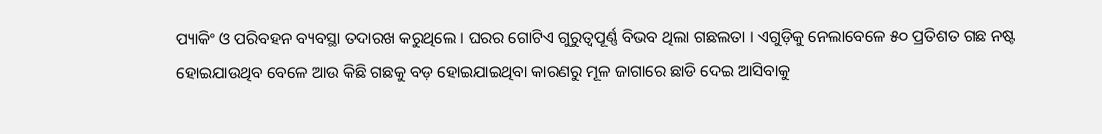ପ୍ୟାକିଂ ଓ ପରିବହନ ବ୍ୟବସ୍ଥା ତଦାରଖ କରୁଥିଲେ । ଘରର ଗୋଟିଏ ଗୁରୁତ୍ୱପୂର୍ଣ୍ଣ ବିଭବ ଥିଲା ଗଛଲତା । ଏଗୁଡ଼ିକୁ ନେଲାବେଳେ ୫୦ ପ୍ରତିଶତ ଗଛ ନଷ୍ଟ ହୋଇଯାଉଥିବ ବେଳେ ଆଉ କିଛି ଗଛକୁ ବଡ଼ ହୋଇଯାଇଥିବା କାରଣରୁ ମୂଳ ଜାଗାରେ ଛାଡି ଦେଇ ଆସିବାକୁ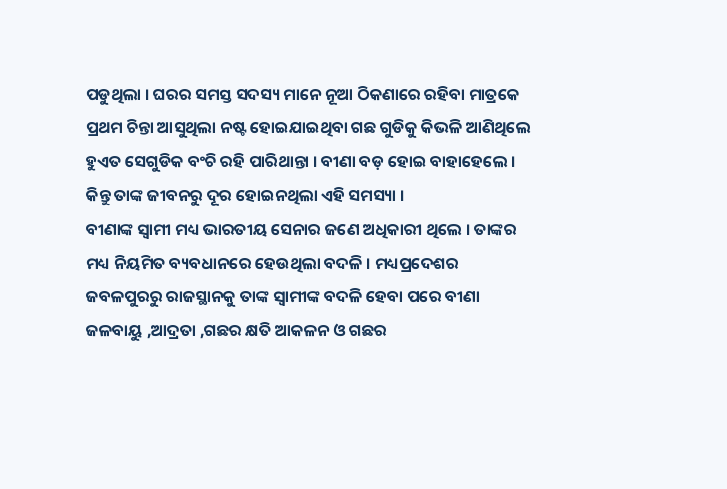ପଡୁଥିଲା । ଘରର ସମସ୍ତ ସଦସ୍ୟ ମାନେ ନୂଆ ଠିକଣାରେ ରହିବା ମାତ୍ରକେ ପ୍ରଥମ ଚିନ୍ତା ଆସୁଥିଲା ନଷ୍ଟ ହୋଇଯାଇଥିବା ଗଛ ଗୁଡିକୁ କିଭଳି ଆଣିଥିଲେ ହୁଏତ ସେଗୁଡିକ ବଂଚି ରହି ପାରିଥାନ୍ତା । ବୀଣା ବଡ଼ ହୋଇ ବାହାହେଲେ । କିନ୍ତୁ ତାଙ୍କ ଜୀବନରୁ ଦୂର ହୋଇନଥିଲା ଏହି ସମସ୍ୟା ।
ବୀଣାଙ୍କ ସ୍ୱାମୀ ମଧ୍ୟ ଭାରତୀୟ ସେନାର ଜଣେ ଅଧିକାରୀ ଥିଲେ । ତାଙ୍କର ମଧ୍ୟ ନିୟମିତ ବ୍ୟବଧାନରେ ହେଉଥିଲା ବଦଳି । ମଧ୍ୟପ୍ରଦେଶର ଜବଳପୁରରୁ ରାଜସ୍ଥାନକୁ ତାଙ୍କ ସ୍ୱାମୀଙ୍କ ବଦଳି ହେବା ପରେ ବୀଣା ଜଳବାୟୁ ,ଆଦ୍ରତା ,ଗଛର କ୍ଷତି ଆକଳନ ଓ ଗଛର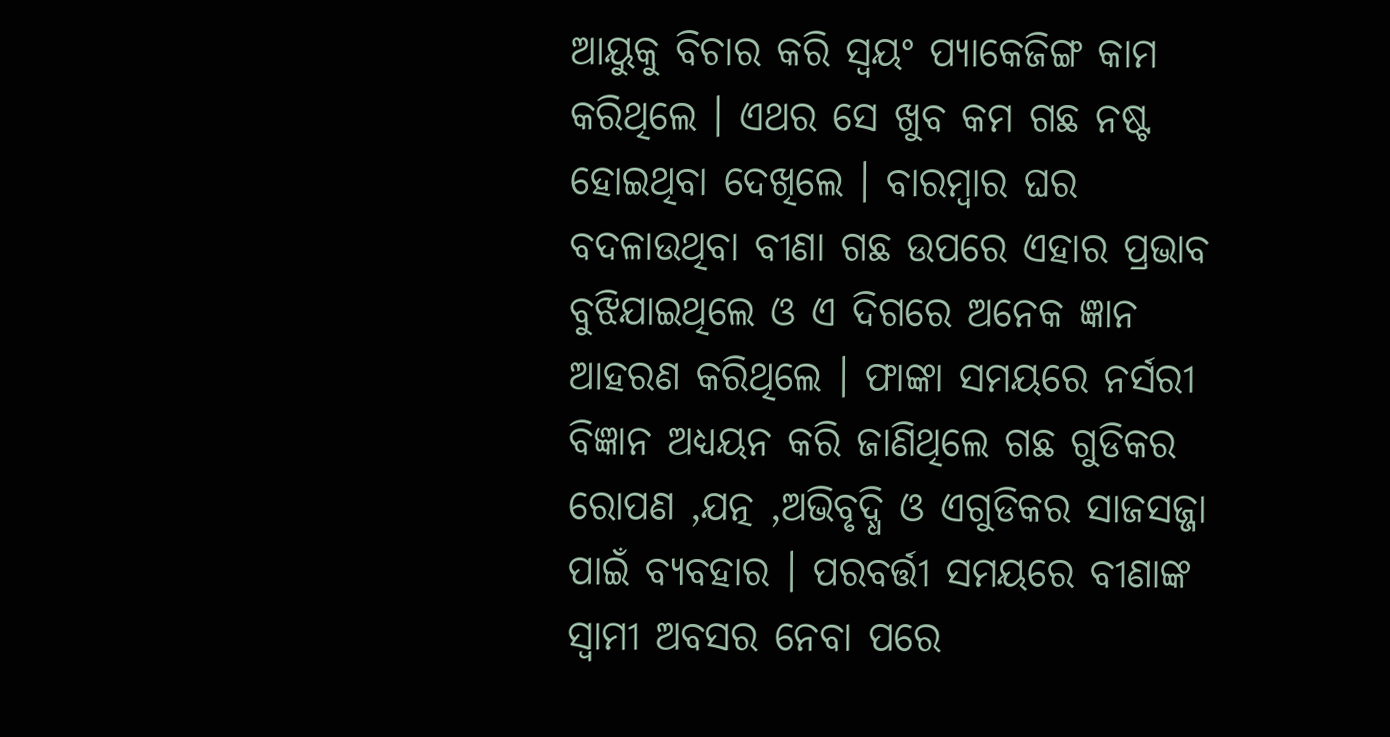ଆୟୁକୁ ବିଚାର କରି ସ୍ୱୟଂ ପ୍ୟାକେଜିଙ୍ଗ କାମ କରିଥିଲେ । ଏଥର ସେ ଖୁବ କମ ଗଛ ନଷ୍ଟ ହୋଇଥିବା ଦେଖିଲେ । ବାରମ୍ବାର ଘର ବଦଳାଉଥିବା ବୀଣା ଗଛ ଉପରେ ଏହାର ପ୍ରଭାବ ବୁଝିଯାଇଥିଲେ ଓ ଏ ଦିଗରେ ଅନେକ ଜ୍ଞାନ ଆହରଣ କରିଥିଲେ । ଫାଙ୍କା ସମୟରେ ନର୍ସରୀ ବିଜ୍ଞାନ ଅଧ୍ୟୟନ କରି ଜାଣିଥିଲେ ଗଛ ଗୁଡିକର ରୋପଣ ,ଯତ୍ନ ,ଅଭିବୃଦ୍ଧି ଓ ଏଗୁଡିକର ସାଜସଜ୍ଜା ପାଇଁ ବ୍ୟବହାର । ପରବର୍ତ୍ତୀ ସମୟରେ ବୀଣାଙ୍କ ସ୍ୱାମୀ ଅବସର ନେବା ପରେ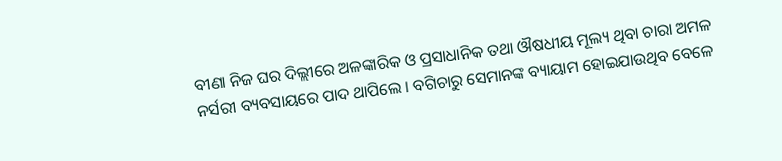ବୀଣା ନିଜ ଘର ଦିଲ୍ଲୀରେ ଅଳଙ୍କାରିକ ଓ ପ୍ରସାଧାନିକ ତଥା ଔଷଧୀୟ ମୂଲ୍ୟ ଥିବା ଚାରା ଅମଳ ନର୍ସରୀ ବ୍ୟବସାୟରେ ପାଦ ଥାପିଲେ । ବଗିଚାରୁ ସେମାନଙ୍କ ବ୍ୟାୟାମ ହୋଇଯାଉଥିବ ବେଳେ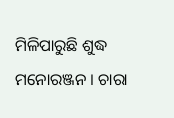ମିଳିପାରୁଛି ଶୁଦ୍ଧ ମନୋରଞ୍ଜନ । ଚାରା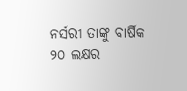ନର୍ସରୀ ତାଙ୍କୁ ବାର୍ଷିକ ୨୦ ଲକ୍ଷର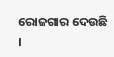ରୋଜଗାର ଦେଉଛି ।